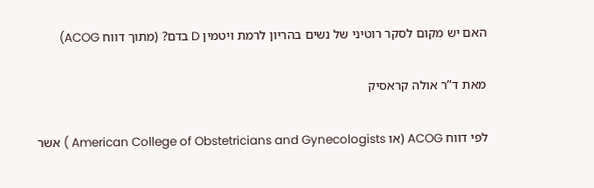האם יש מקום לסקר רוטיני של נשים בהריון לרמת ויטמין D בדם? (מתוך דווח ACOG)

מאת ד”ר אולה קראסיק

לפי דווח ACOG (או American College of Obstetricians and Gynecologists ) אשר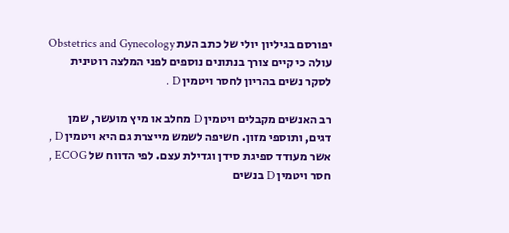יפורסם בגיליון יולי של כתב העת Obstetrics and Gynecology עולה כי קיים צורך בנתונים נוספים לפני המלצה רוטינית לסקר נשים בהריון לחסר ויטמין D .

רב האנשים מקבלים ויטמין D מחלב או מיץ מועשר, שמן דגים, ותוספי מזון. חשיפה לשמש מייצרת גם היא ויטמין D , אשר מעודד ספיגת סידן וגדילת עצם. לפי הדווח של ECOG , חסר ויטמין D בנשים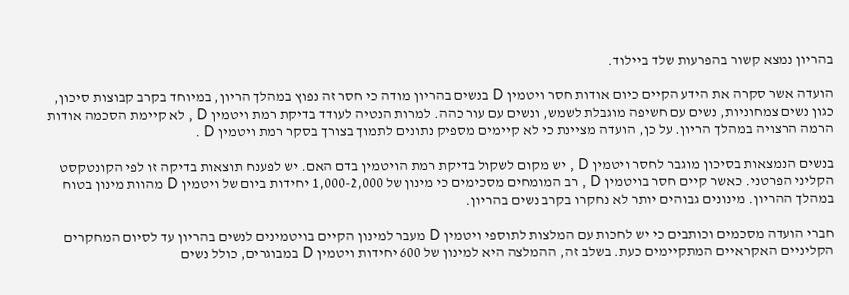בהריון נמצא קשור בהפרעות שלד ביילוד.

הועדה אשר סקרה את הידע הקיים כיום אודות חסר ויטמין D בנשים בהריון מודה כי חסר זה נפוץ במהלך הריון, במיוחד בקרב קבוצות סיכון, כגון נשים צמחוניות, נשים עם חשיפה מוגבלת לשמש, ונשים עם עור כהה. למרות הנטיה לעודד בדיקת רמת ויטמין D , לא קיימת הסכמה אודות הרמה הרצויה במהלך הריון. על כן, הועדה מציינת כי לא קיימים מספיק נתונים לתמוך בצורך בסקר רמת ויטמין D .

בנשים הנמצאות בסיכון מוגבר לחסר ויטמין D , יש מקום לשקול בדיקת רמת הויטמין בדם האם. יש לפענח תוצאות בדיקה זו לפי הקונטקסט הקליני הפרטני. כאשר קיים חסר בויטמין D , רב המומחים מסכימים כי מינון של 1,000-2,000 יחידות ביום של ויטמין D מהוות מינון בטוח במהלך ההריון. מינונים גבוהים יותר לא נחקרו בקרב נשים בהריון.

חברי הועדה מסכמים וכותבים כי יש לחכות עם המלצות לתוספי ויטמין D מעבר למינון הקיים בויטמינים לנשים בהריון עד לסיום המחקרים הקליניים האקראיים המתקיימים כעת. בשלב זה, ההמלצה היא למינון של 600 יחידות ויטמין D במבוגרים, כולל נשים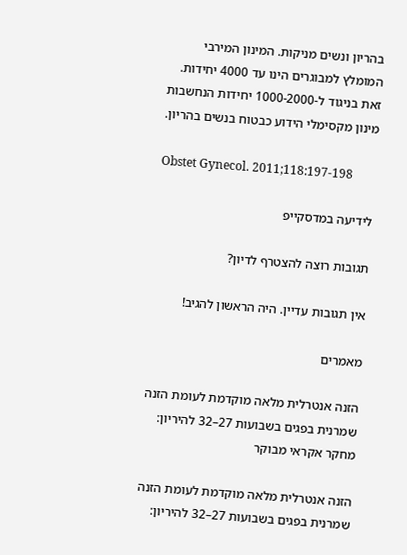בהריון ונשים מניקות. המינון המירבי המומלץ למבוגרים הינו עד 4000 יחידות. זאת בניגוד ל-1000-2000 יחידות הנחשבות מינון מקסימלי הידוע כבטוח בנשים בהריון.

Obstet Gynecol. 2011;118:197-198

לידיעה במדסקייפ

תגובות רוצה להצטרף לדיון?

אין תגובות עדיין. היה הראשון להגיב!

מאמרים

הזנה אנטרלית מלאה מוקדמת לעומת הזנה שמרנית בפגים בשבועות 27–32 להיריון: מחקר אקראי מבוקר

הזנה אנטרלית מלאה מוקדמת לעומת הזנה שמרנית בפגים בשבועות 27–32 להיריון: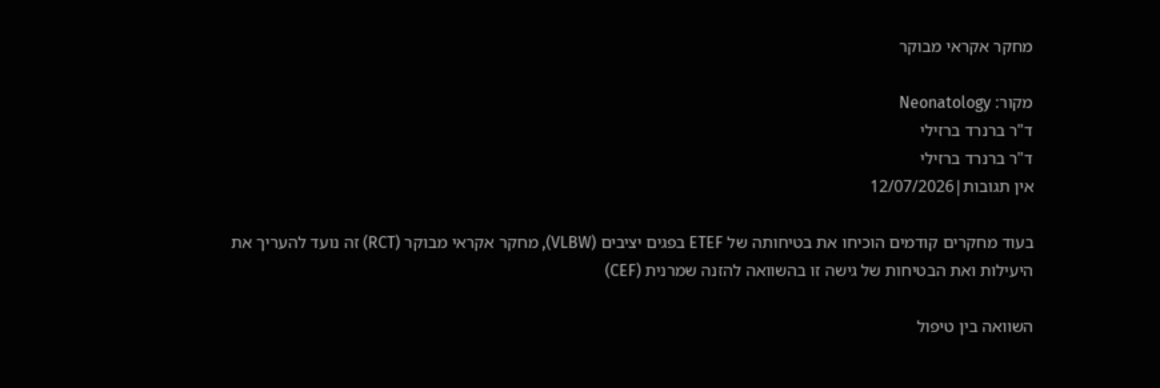מחקר אקראי מבוקר

מקור: Neonatology
ד"ר ברנרד ברזילי
ד"ר ברנרד ברזילי
אין תגובות|12/07/2026

בעוד מחקרים קודמים הוכיחו את בטיחותה של ETEF בפגים יציבים (VLBW), מחקר אקראי מבוקר (RCT) זה נועד להעריך את היעילות ואת הבטיחות של גישה זו בהשוואה להזנה שמרנית (CEF)

השוואה בין טיפול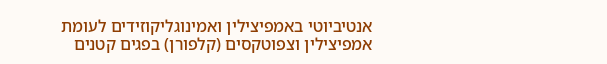אנטיביוטי באמפיצילין ואמינוגליקוזידים לעומת אמפיצילין וצפוטקסים (קלפורן) בפגים קטנים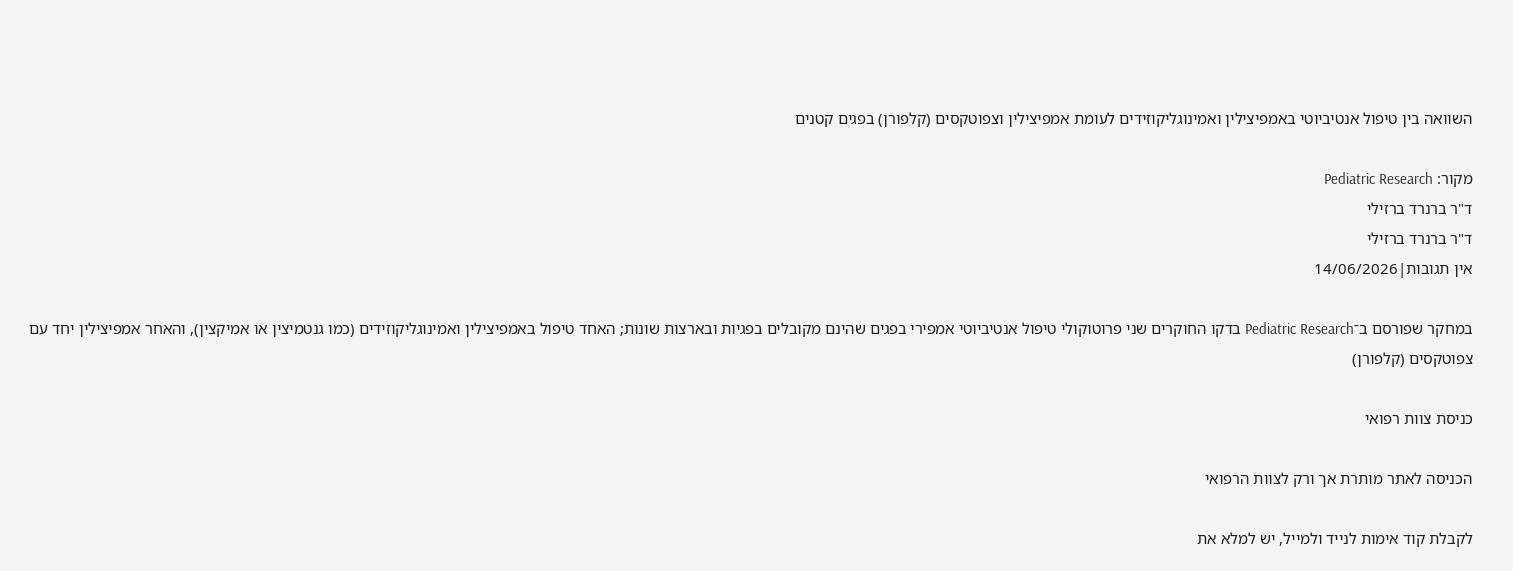השוואה בין טיפול אנטיביוטי באמפיצילין ואמינוגליקוזידים לעומת אמפיצילין וצפוטקסים (קלפורן) בפגים קטנים

מקור: Pediatric Research
ד"ר ברנרד ברזילי
ד"ר ברנרד ברזילי
אין תגובות|14/06/2026

במחקר שפורסם ב־Pediatric Research בדקו החוקרים שני פרוטוקולי טיפול אנטיביוטי אמפירי בפגים שהינם מקובלים בפגיות ובארצות שונות; האחד טיפול באמפיצילין ואמינוגליקוזידים (כמו גנטמיצין או אמיקצין), והאחר אמפיצילין יחד עם צפוטקסים (קלפורן)

כניסת צוות רפואי

הכניסה לאתר מותרת אך ורק לצוות הרפואי

לקבלת קוד אימות לנייד ולמייל, יש למלא את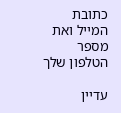כתובת המייל ואת מספר הטלפון שלך

עדיין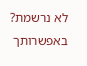לא נרשמת? באפשרותך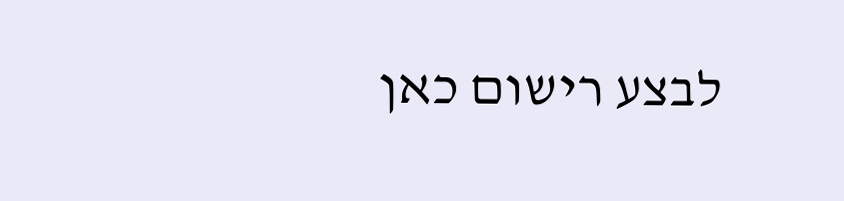לבצע רישום כאן